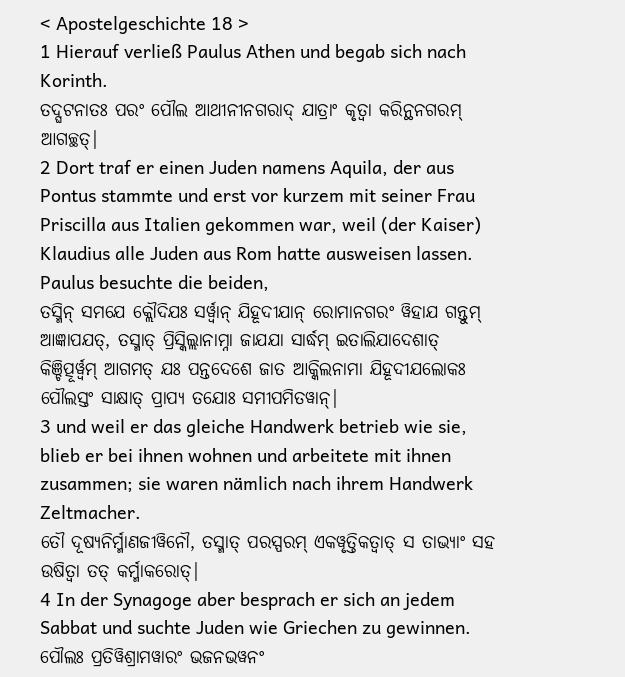< Apostelgeschichte 18 >
1 Hierauf verließ Paulus Athen und begab sich nach Korinth.
ତଦ୍ଘଟନାତଃ ପରଂ ପୌଲ ଆଥୀନୀନଗରାଦ୍ ଯାତ୍ରାଂ କୃତ୍ୱା କରିନ୍ଥନଗରମ୍ ଆଗଚ୍ଛତ୍|
2 Dort traf er einen Juden namens Aquila, der aus Pontus stammte und erst vor kurzem mit seiner Frau Priscilla aus Italien gekommen war, weil (der Kaiser) Klaudius alle Juden aus Rom hatte ausweisen lassen. Paulus besuchte die beiden,
ତସ୍ମିନ୍ ସମଯେ କ୍ଲୌଦିଯଃ ସର୍ୱ୍ୱାନ୍ ଯିହୂଦୀଯାନ୍ ରୋମାନଗରଂ ୱିହାଯ ଗନ୍ତୁମ୍ ଆଜ୍ଞାପଯତ୍, ତସ୍ମାତ୍ ପ୍ରିସ୍କିଲ୍ଲାନାମ୍ନା ଜାଯଯା ସାର୍ଦ୍ଧମ୍ ଇତାଲିଯାଦେଶାତ୍ କିଞ୍ଚିତ୍ପୂର୍ୱ୍ୱମ୍ ଆଗମତ୍ ଯଃ ପନ୍ତଦେଶେ ଜାତ ଆକ୍କିଲନାମା ଯିହୂଦୀଯଲୋକଃ ପୌଲସ୍ତଂ ସାକ୍ଷାତ୍ ପ୍ରାପ୍ୟ ତଯୋଃ ସମୀପମିତୱାନ୍|
3 und weil er das gleiche Handwerk betrieb wie sie, blieb er bei ihnen wohnen und arbeitete mit ihnen zusammen; sie waren nämlich nach ihrem Handwerk Zeltmacher.
ତୌ ଦୂଷ୍ୟନିର୍ମ୍ମାଣଜୀୱିନୌ, ତସ୍ମାତ୍ ପରସ୍ପରମ୍ ଏକୱୃତ୍ତିକତ୍ୱାତ୍ ସ ତାଭ୍ୟାଂ ସହ ଉଷିତ୍ୱା ତତ୍ କର୍ମ୍ମାକରୋତ୍|
4 In der Synagoge aber besprach er sich an jedem Sabbat und suchte Juden wie Griechen zu gewinnen.
ପୌଲଃ ପ୍ରତିୱିଶ୍ରାମୱାରଂ ଭଜନଭୱନଂ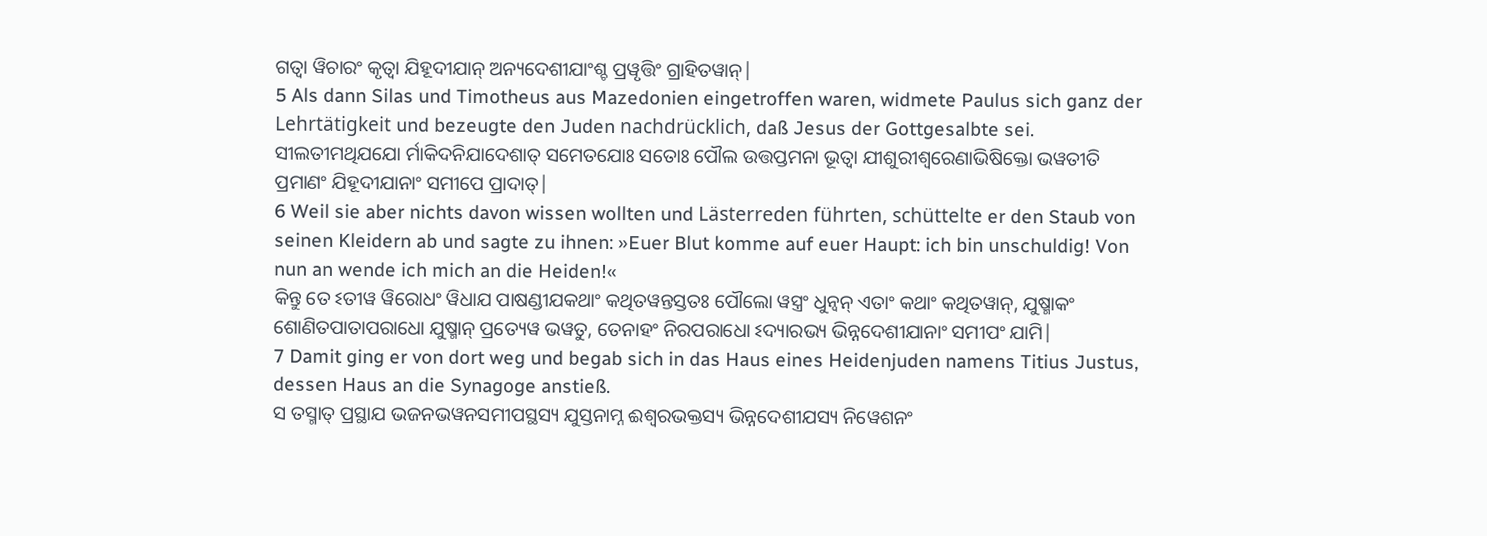ଗତ୍ୱା ୱିଚାରଂ କୃତ୍ୱା ଯିହୂଦୀଯାନ୍ ଅନ୍ୟଦେଶୀଯାଂଶ୍ଚ ପ୍ରୱୃତ୍ତିଂ ଗ୍ରାହିତୱାନ୍|
5 Als dann Silas und Timotheus aus Mazedonien eingetroffen waren, widmete Paulus sich ganz der Lehrtätigkeit und bezeugte den Juden nachdrücklich, daß Jesus der Gottgesalbte sei.
ସୀଲତୀମଥିଯଯୋ ର୍ମାକିଦନିଯାଦେଶାତ୍ ସମେତଯୋଃ ସତୋଃ ପୌଲ ଉତ୍ତପ୍ତମନା ଭୂତ୍ୱା ଯୀଶୁରୀଶ୍ୱରେଣାଭିଷିକ୍ତୋ ଭୱତୀତି ପ୍ରମାଣଂ ଯିହୂଦୀଯାନାଂ ସମୀପେ ପ୍ରାଦାତ୍|
6 Weil sie aber nichts davon wissen wollten und Lästerreden führten, schüttelte er den Staub von seinen Kleidern ab und sagte zu ihnen: »Euer Blut komme auf euer Haupt: ich bin unschuldig! Von nun an wende ich mich an die Heiden!«
କିନ୍ତୁ ତେ ଽତୀୱ ୱିରୋଧଂ ୱିଧାଯ ପାଷଣ୍ଡୀଯକଥାଂ କଥିତୱନ୍ତସ୍ତତଃ ପୌଲୋ ୱସ୍ତ୍ରଂ ଧୁନ୍ୱନ୍ ଏତାଂ କଥାଂ କଥିତୱାନ୍, ଯୁଷ୍ମାକଂ ଶୋଣିତପାତାପରାଧୋ ଯୁଷ୍ମାନ୍ ପ୍ରତ୍ୟେୱ ଭୱତୁ, ତେନାହଂ ନିରପରାଧୋ ଽଦ୍ୟାରଭ୍ୟ ଭିନ୍ନଦେଶୀଯାନାଂ ସମୀପଂ ଯାମି|
7 Damit ging er von dort weg und begab sich in das Haus eines Heidenjuden namens Titius Justus, dessen Haus an die Synagoge anstieß.
ସ ତସ୍ମାତ୍ ପ୍ରସ୍ଥାଯ ଭଜନଭୱନସମୀପସ୍ଥସ୍ୟ ଯୁସ୍ତନାମ୍ନ ଈଶ୍ୱରଭକ୍ତସ୍ୟ ଭିନ୍ନଦେଶୀଯସ୍ୟ ନିୱେଶନଂ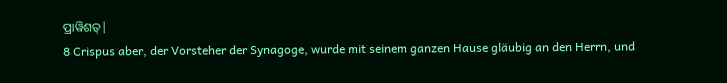ପ୍ରାୱିଶତ୍|
8 Crispus aber, der Vorsteher der Synagoge, wurde mit seinem ganzen Hause gläubig an den Herrn, und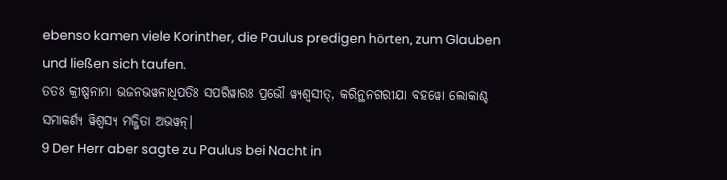ebenso kamen viele Korinther, die Paulus predigen hörten, zum Glauben und ließen sich taufen.
ତତଃ କ୍ରୀଷ୍ପନାମା ଭଜନଭୱନାଧିପତିଃ ସପରିୱାରଃ ପ୍ରଭୌ ୱ୍ୟଶ୍ୱସୀତ୍, କରିନ୍ଥନଗରୀଯା ବହୱୋ ଲୋକାଶ୍ଚ ସମାକର୍ଣ୍ୟ ୱିଶ୍ୱସ୍ୟ ମଜ୍ଜିତା ଅଭୱନ୍|
9 Der Herr aber sagte zu Paulus bei Nacht in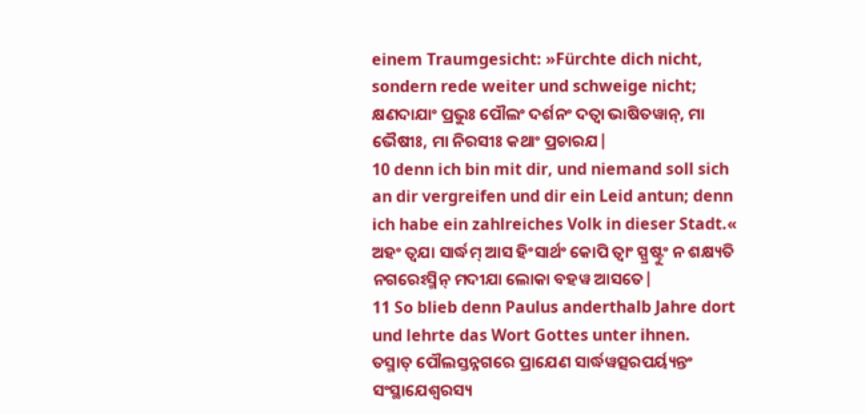einem Traumgesicht: »Fürchte dich nicht, sondern rede weiter und schweige nicht;
କ୍ଷଣଦାଯାଂ ପ୍ରଭୁଃ ପୌଲଂ ଦର୍ଶନଂ ଦତ୍ୱା ଭାଷିତୱାନ୍, ମା ଭୈଷୀଃ, ମା ନିରସୀଃ କଥାଂ ପ୍ରଚାରଯ|
10 denn ich bin mit dir, und niemand soll sich an dir vergreifen und dir ein Leid antun; denn ich habe ein zahlreiches Volk in dieser Stadt.«
ଅହଂ ତ୍ୱଯା ସାର୍ଦ୍ଧମ୍ ଆସ ହିଂସାର୍ଥଂ କୋପି ତ୍ୱାଂ ସ୍ପ୍ରଷ୍ଟୁଂ ନ ଶକ୍ଷ୍ୟତି ନଗରେଽସ୍ମିନ୍ ମଦୀଯା ଲୋକା ବହୱ ଆସତେ|
11 So blieb denn Paulus anderthalb Jahre dort und lehrte das Wort Gottes unter ihnen.
ତସ୍ମାତ୍ ପୌଲସ୍ତନ୍ନଗରେ ପ୍ରାଯେଣ ସାର୍ଦ୍ଧୱତ୍ସରପର୍ୟ୍ୟନ୍ତଂ ସଂସ୍ଥାଯେଶ୍ୱରସ୍ୟ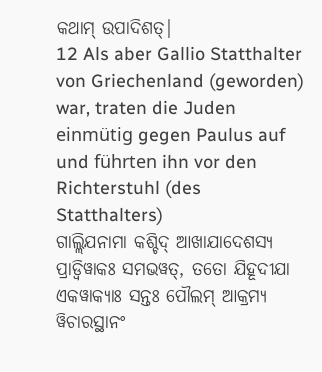କଥାମ୍ ଉପାଦିଶତ୍|
12 Als aber Gallio Statthalter von Griechenland (geworden) war, traten die Juden einmütig gegen Paulus auf und führten ihn vor den Richterstuhl (des Statthalters)
ଗାଲ୍ଲିଯନାମା କଶ୍ଚିଦ୍ ଆଖାଯାଦେଶସ୍ୟ ପ୍ରାଡ୍ୱିୱାକଃ ସମଭୱତ୍, ତତୋ ଯିହୂଦୀଯା ଏକୱାକ୍ୟାଃ ସନ୍ତଃ ପୌଲମ୍ ଆକ୍ରମ୍ୟ ୱିଚାରସ୍ଥାନଂ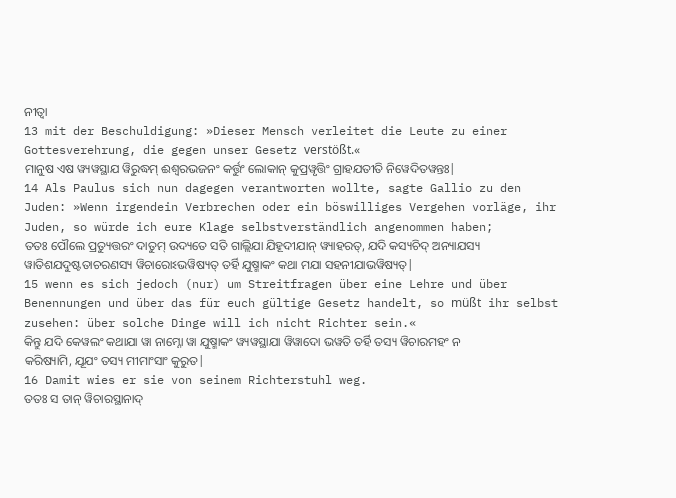ନୀତ୍ୱା
13 mit der Beschuldigung: »Dieser Mensch verleitet die Leute zu einer Gottesverehrung, die gegen unser Gesetz verstößt.«
ମାନୁଷ ଏଷ ୱ୍ୟୱସ୍ଥାଯ ୱିରୁଦ୍ଧମ୍ ଈଶ୍ୱରଭଜନଂ କର୍ତ୍ତୁଂ ଲୋକାନ୍ କୁପ୍ରୱୃତ୍ତିଂ ଗ୍ରାହଯତୀତି ନିୱେଦିତୱନ୍ତଃ|
14 Als Paulus sich nun dagegen verantworten wollte, sagte Gallio zu den Juden: »Wenn irgendein Verbrechen oder ein böswilliges Vergehen vorläge, ihr Juden, so würde ich eure Klage selbstverständlich angenommen haben;
ତତଃ ପୌଲେ ପ୍ରତ୍ୟୁତ୍ତରଂ ଦାତୁମ୍ ଉଦ୍ୟତେ ସତି ଗାଲ୍ଲିଯା ଯିହୂଦୀଯାନ୍ ୱ୍ୟାହରତ୍, ଯଦି କସ୍ୟଚିଦ୍ ଅନ୍ୟାଯସ୍ୟ ୱାତିଶଯଦୁଷ୍ଟତାଚରଣସ୍ୟ ୱିଚାରୋଽଭୱିଷ୍ୟତ୍ ତର୍ହି ଯୁଷ୍ମାକଂ କଥା ମଯା ସହନୀଯାଭୱିଷ୍ୟତ୍|
15 wenn es sich jedoch (nur) um Streitfragen über eine Lehre und über Benennungen und über das für euch gültige Gesetz handelt, so müßt ihr selbst zusehen: über solche Dinge will ich nicht Richter sein.«
କିନ୍ତୁ ଯଦି କେୱଲଂ କଥାଯା ୱା ନାମ୍ନୋ ୱା ଯୁଷ୍ମାକଂ ୱ୍ୟୱସ୍ଥାଯା ୱିୱାଦୋ ଭୱତି ତର୍ହି ତସ୍ୟ ୱିଚାରମହଂ ନ କରିଷ୍ୟାମି, ଯୂଯଂ ତସ୍ୟ ମୀମାଂସାଂ କୁରୁତ|
16 Damit wies er sie von seinem Richterstuhl weg.
ତତଃ ସ ତାନ୍ ୱିଚାରସ୍ଥାନାଦ୍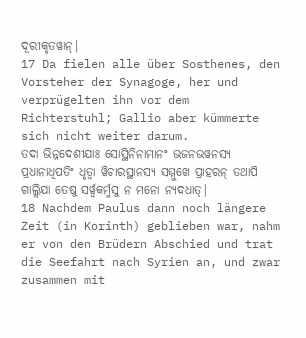ଦୂରୀକୃତୱାନ୍|
17 Da fielen alle über Sosthenes, den Vorsteher der Synagoge, her und verprügelten ihn vor dem Richterstuhl; Gallio aber kümmerte sich nicht weiter darum.
ତଦା ଭିନ୍ନଦେଶୀଯାଃ ସୋସ୍ଥିନିନାମାନଂ ଭଜନଭୱନସ୍ୟ ପ୍ରଧାନାଧିପତିଂ ଧୃତ୍ୱା ୱିଚାରସ୍ଥାନସ୍ୟ ସମ୍ମୁଖେ ପ୍ରାହରନ୍ ତଥାପି ଗାଲ୍ଲିଯା ତେଷୁ ସର୍ୱ୍ୱକର୍ମ୍ମସୁ ନ ମନୋ ନ୍ୟଦଧାତ୍|
18 Nachdem Paulus dann noch längere Zeit (in Korinth) geblieben war, nahm er von den Brüdern Abschied und trat die Seefahrt nach Syrien an, und zwar zusammen mit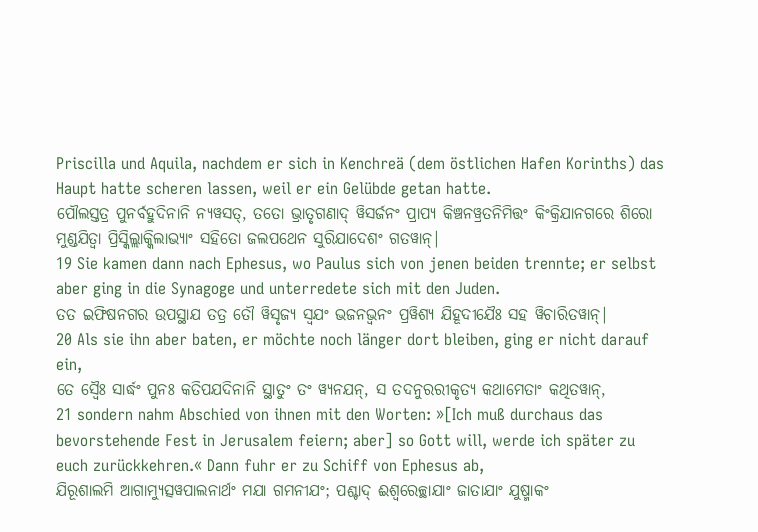Priscilla und Aquila, nachdem er sich in Kenchreä (dem östlichen Hafen Korinths) das Haupt hatte scheren lassen, weil er ein Gelübde getan hatte.
ପୌଲସ୍ତତ୍ର ପୁନର୍ବହୁଦିନାନି ନ୍ୟୱସତ୍, ତତୋ ଭ୍ରାତୃଗଣାଦ୍ ୱିସର୍ଜନଂ ପ୍ରାପ୍ୟ କିଞ୍ଚନୱ୍ରତନିମିତ୍ତଂ କିଂକ୍ରିଯାନଗରେ ଶିରୋ ମୁଣ୍ଡଯିତ୍ୱା ପ୍ରିସ୍କିଲ୍ଲାକ୍କିଲାଭ୍ୟାଂ ସହିତୋ ଜଲପଥେନ ସୁରିଯାଦେଶଂ ଗତୱାନ୍|
19 Sie kamen dann nach Ephesus, wo Paulus sich von jenen beiden trennte; er selbst aber ging in die Synagoge und unterredete sich mit den Juden.
ତତ ଇଫିଷନଗର ଉପସ୍ଥାଯ ତତ୍ର ତୌ ୱିସୃଜ୍ୟ ସ୍ୱଯଂ ଭଜନଭ୍ୱନଂ ପ୍ରୱିଶ୍ୟ ଯିହୂଦୀଯୈଃ ସହ ୱିଚାରିତୱାନ୍|
20 Als sie ihn aber baten, er möchte noch länger dort bleiben, ging er nicht darauf ein,
ତେ ସ୍ୱୈଃ ସାର୍ଦ୍ଧଂ ପୁନଃ କତିପଯଦିନାନି ସ୍ଥାତୁଂ ତଂ ୱ୍ୟନଯନ୍, ସ ତଦନୁରରୀକୃତ୍ୟ କଥାମେତାଂ କଥିତୱାନ୍,
21 sondern nahm Abschied von ihnen mit den Worten: »[Ich muß durchaus das bevorstehende Fest in Jerusalem feiern; aber] so Gott will, werde ich später zu euch zurückkehren.« Dann fuhr er zu Schiff von Ephesus ab,
ଯିରୂଶାଲମି ଆଗାମ୍ୟୁତ୍ସୱପାଲନାର୍ଥଂ ମଯା ଗମନୀଯଂ; ପଶ୍ଚାଦ୍ ଈଶ୍ୱରେଚ୍ଛାଯାଂ ଜାତାଯାଂ ଯୁଷ୍ମାକଂ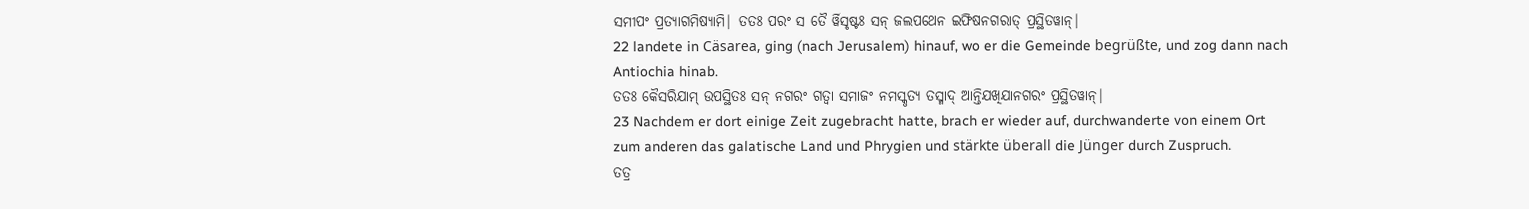ସମୀପଂ ପ୍ରତ୍ୟାଗମିଷ୍ୟାମି| ତତଃ ପରଂ ସ ତୈ ର୍ୱିସୃଷ୍ଟଃ ସନ୍ ଜଲପଥେନ ଇଫିଷନଗରାତ୍ ପ୍ରସ୍ଥିତୱାନ୍|
22 landete in Cäsarea, ging (nach Jerusalem) hinauf, wo er die Gemeinde begrüßte, und zog dann nach Antiochia hinab.
ତତଃ କୈସରିଯାମ୍ ଉପସ୍ଥିତଃ ସନ୍ ନଗରଂ ଗତ୍ୱା ସମାଜଂ ନମସ୍କୃତ୍ୟ ତସ୍ମାଦ୍ ଆନ୍ତିଯଖିଯାନଗରଂ ପ୍ରସ୍ଥିତୱାନ୍|
23 Nachdem er dort einige Zeit zugebracht hatte, brach er wieder auf, durchwanderte von einem Ort zum anderen das galatische Land und Phrygien und stärkte überall die Jünger durch Zuspruch.
ତତ୍ର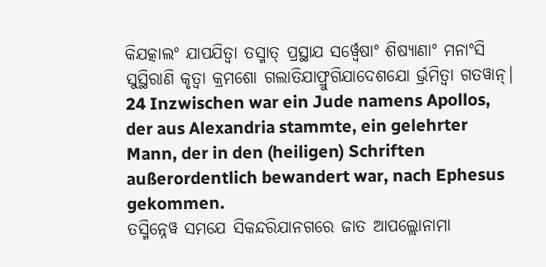କିଯତ୍କାଲଂ ଯାପଯିତ୍ୱା ତସ୍ମାତ୍ ପ୍ରସ୍ଥାଯ ସର୍ୱ୍ୱେଷାଂ ଶିଷ୍ୟାଣାଂ ମନାଂସି ସୁସ୍ଥିରାଣି କୃତ୍ୱା କ୍ରମଶୋ ଗଲାତିଯାଫ୍ରୁଗିଯାଦେଶଯୋ ର୍ଭ୍ରମିତ୍ୱା ଗତୱାନ୍|
24 Inzwischen war ein Jude namens Apollos, der aus Alexandria stammte, ein gelehrter Mann, der in den (heiligen) Schriften außerordentlich bewandert war, nach Ephesus gekommen.
ତସ୍ମିନ୍ନେୱ ସମଯେ ସିକନ୍ଦରିଯାନଗରେ ଜାତ ଆପଲ୍ଲୋନାମା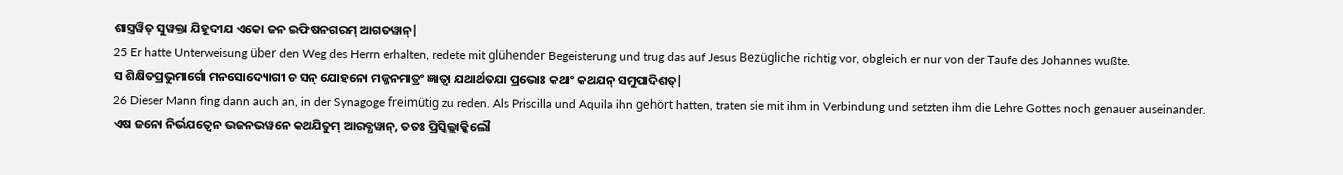ଶାସ୍ତ୍ରୱିତ୍ ସୁୱକ୍ତା ଯିହୂଦୀଯ ଏକୋ ଜନ ଇଫିଷନଗରମ୍ ଆଗତୱାନ୍|
25 Er hatte Unterweisung über den Weg des Herrn erhalten, redete mit glühender Begeisterung und trug das auf Jesus Bezügliche richtig vor, obgleich er nur von der Taufe des Johannes wußte.
ସ ଶିକ୍ଷିତପ୍ରଭୁମାର୍ଗୋ ମନସୋଦ୍ୟୋଗୀ ଚ ସନ୍ ଯୋହନୋ ମଜ୍ଜନମାତ୍ରଂ ଜ୍ଞାତ୍ୱା ଯଥାର୍ଥତଯା ପ୍ରଭୋଃ କଥାଂ କଥଯନ୍ ସମୁପାଦିଶତ୍|
26 Dieser Mann fing dann auch an, in der Synagoge freimütig zu reden. Als Priscilla und Aquila ihn gehört hatten, traten sie mit ihm in Verbindung und setzten ihm die Lehre Gottes noch genauer auseinander.
ଏଷ ଜନୋ ନିର୍ଭଯତ୍ୱେନ ଭଜନଭୱନେ କଥଯିତୁମ୍ ଆରବ୍ଧୱାନ୍, ତତଃ ପ୍ରିସ୍କିଲ୍ଲାକ୍କିଲୌ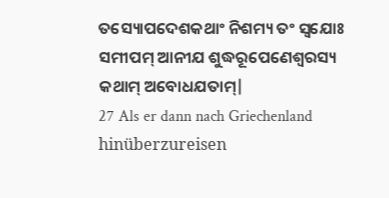ତସ୍ୟୋପଦେଶକଥାଂ ନିଶମ୍ୟ ତଂ ସ୍ୱଯୋଃ ସମୀପମ୍ ଆନୀଯ ଶୁଦ୍ଧରୂପେଣେଶ୍ୱରସ୍ୟ କଥାମ୍ ଅବୋଧଯତାମ୍|
27 Als er dann nach Griechenland hinüberzureisen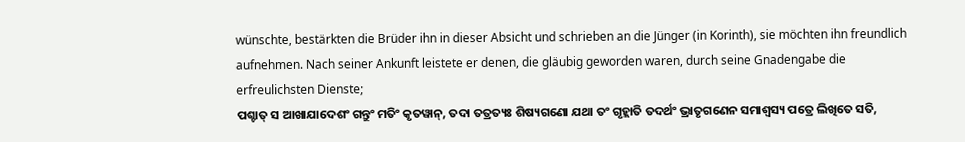wünschte, bestärkten die Brüder ihn in dieser Absicht und schrieben an die Jünger (in Korinth), sie möchten ihn freundlich aufnehmen. Nach seiner Ankunft leistete er denen, die gläubig geworden waren, durch seine Gnadengabe die erfreulichsten Dienste;
ପଶ୍ଚାତ୍ ସ ଆଖାଯାଦେଶଂ ଗନ୍ତୁଂ ମତିଂ କୃତୱାନ୍, ତଦା ତତ୍ରତ୍ୟଃ ଶିଷ୍ୟଗଣୋ ଯଥା ତଂ ଗୃହ୍ଲାତି ତଦର୍ଥଂ ଭ୍ରାତୃଗଣେନ ସମାଶ୍ୱସ୍ୟ ପତ୍ରେ ଲିଖିତେ ସତି,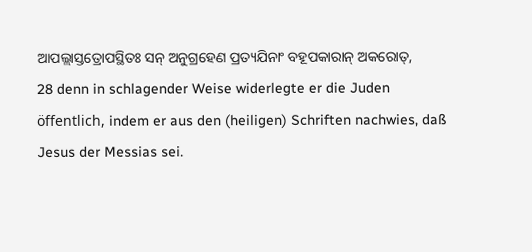ଆପଲ୍ଲାସ୍ତତ୍ରୋପସ୍ଥିତଃ ସନ୍ ଅନୁଗ୍ରହେଣ ପ୍ରତ୍ୟଯିନାଂ ବହୂପକାରାନ୍ ଅକରୋତ୍,
28 denn in schlagender Weise widerlegte er die Juden öffentlich, indem er aus den (heiligen) Schriften nachwies, daß Jesus der Messias sei.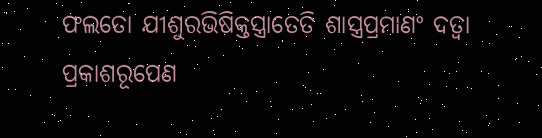ଫଲତୋ ଯୀଶୁରଭିଷିକ୍ତସ୍ତ୍ରାତେତି ଶାସ୍ତ୍ରପ୍ରମାଣଂ ଦତ୍ୱା ପ୍ରକାଶରୂପେଣ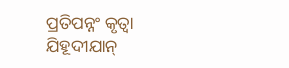ପ୍ରତିପନ୍ନଂ କୃତ୍ୱା ଯିହୂଦୀଯାନ୍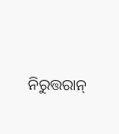ନିରୁତ୍ତରାନ୍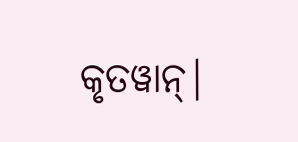କୃତୱାନ୍|